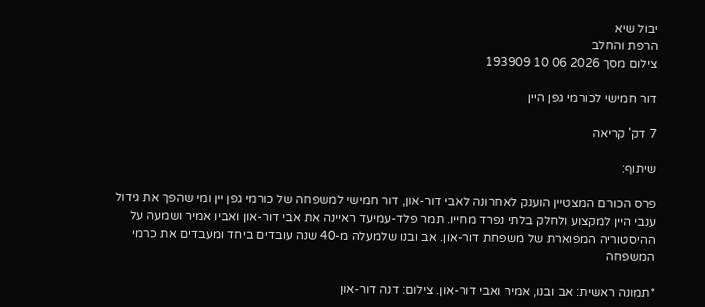יבול שיא
הרפת והחלב
צילום מסך 2026 06 10 193909

דור חמישי לכורמי גפן היין

7 דק' קריאה

שיתוף:

פרס הכורם המצטיין הוענק לאחרונה לאבי דור-און, דור חמישי למשפחה של כורמי גפן יין ומי שהפך את גידול ענבי היין למקצוע ולחלק בלתי נפרד מחייו. תמר פלד-עמיעד ראיינה את אבי דור-און ואביו אמיר ושמעה על ההיסטוריה המפוארת של משפחת דור-און. אב ובנו שלמעלה מ-40 שנה עובדים ביחד ומעבדים את כרמי המשפחה

*תמונה ראשית: אב ובנו, אמיר ואבי דור-און. צילום: דנה דור-און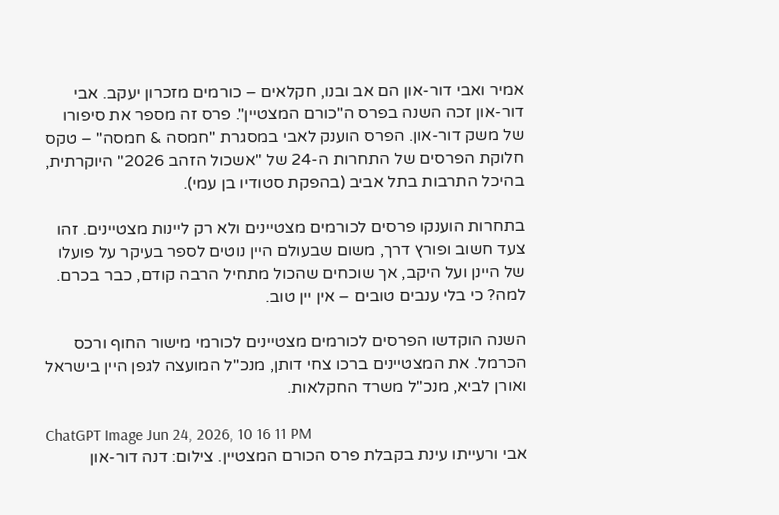אמיר ואבי דור-און הם אב ובנו, חקלאים – כורמים מזכרון יעקב. אבי דור-און זכה השנה בפרס ה"כורם המצטיין". פרס זה מספר את סיפורו של משק דור-און. הפרס הוענק לאבי במסגרת "חמסה & חמסה" – טקס חלוקת הפרסים של התחרות ה-24 של "אשכול הזהב 2026" היוקרתית, בהיכל התרבות בתל אביב (בהפקת סטודיו בן עמי).

בתחרות הוענקו פרסים לכורמים מצטיינים ולא רק ליינות מצטיינים. זהו צעד חשוב ופורץ דרך, משום שבעולם היין נוטים לספר בעיקר על פועלו של היינן ועל היקב, אך שוכחים שהכול מתחיל הרבה קודם, כבר בכרם. למה? כי בלי ענבים טובים – אין יין טוב.

השנה הוקדשו הפרסים לכורמים מצטיינים לכורמי מישור החוף ורכס הכרמל. את המצטיינים ברכו צחי דותן, מנכ"ל המועצה לגפן היין בישראל ואורן לביא, מנכ"ל משרד החקלאות.

ChatGPT Image Jun 24, 2026, 10 16 11 PM
אבי ורעייתו עינת בקבלת פרס הכורם המצטיין. צילום: דנה דור-און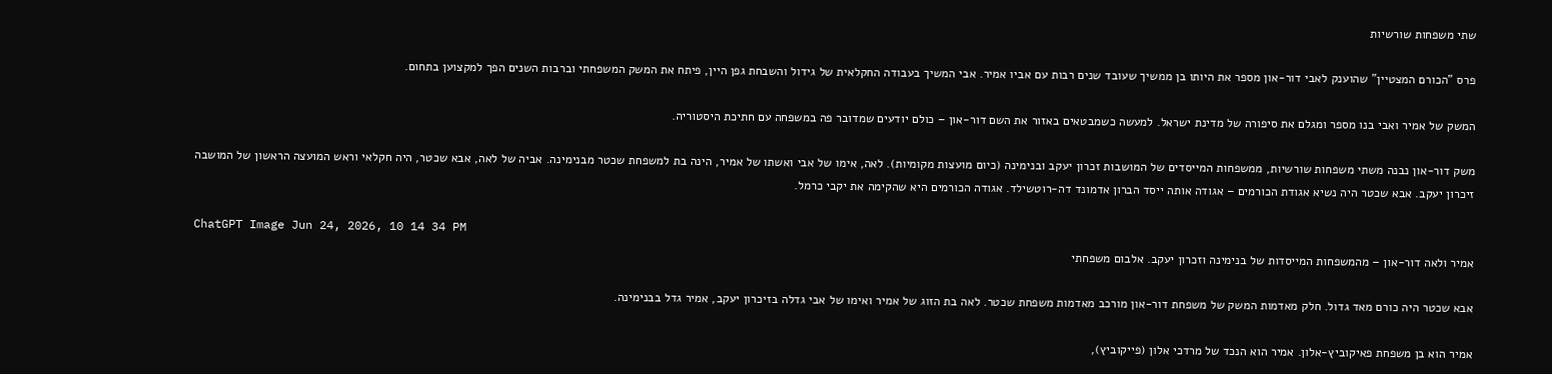שתי משפחות שורשיות

פרס "הכורם המצטיין" שהוענק לאבי דור-און מספר את היותו בן ממשיך שעובד שנים רבות עם אביו אמיר. אבי המשיך בעבודה החקלאית של גידול והשבחת גפן היין, פיתח את המשק המשפחתי וברבות השנים הפך למקצוען בתחום.

המשק של אמיר ואבי בנו מספר ומגלם את סיפורה של מדינת ישראל. למעשה כשמבטאים באזור את השם דור-און – כולם יודעים שמדובר פה במשפחה עם חתיכת היסטוריה.

משק דור-און נבנה משתי משפחות שורשיות, ממשפחות המייסדים של המושבות זכרון יעקב ובנימינה (כיום מועצות מקומיות). לאה, אימו של אבי ואשתו של אמיר, הינה בת למשפחת שכטר מבנימינה. אביה של לאה, אבא שכטר, היה חקלאי וראש המועצה הראשון של המושבה זיכרון יעקב. אבא שכטר היה נשיא אגודת הכורמים – אגודה אותה ייסד הברון אדמונד דה-רוטשילד. אגודה הכורמים היא שהקימה את יקבי כרמל.

ChatGPT Image Jun 24, 2026, 10 14 34 PM
אמיר ולאה דור-און – מהמשפחות המייסדות של בנימינה וזכרון יעקב. אלבום משפחתי

אבא שכטר היה כורם מאד גדול. חלק מאדמות המשק של משפחת דור-און מורכב מאדמות משפחת שכטר. לאה בת הזוג של אמיר ואימו של אבי גדלה בזיכרון יעקב, אמיר גדל בבנימינה.

אמיר הוא בן משפחת פאיקוביץ-אלון. אמיר הוא הנכד של מרדכי אלון (פייקוביץ),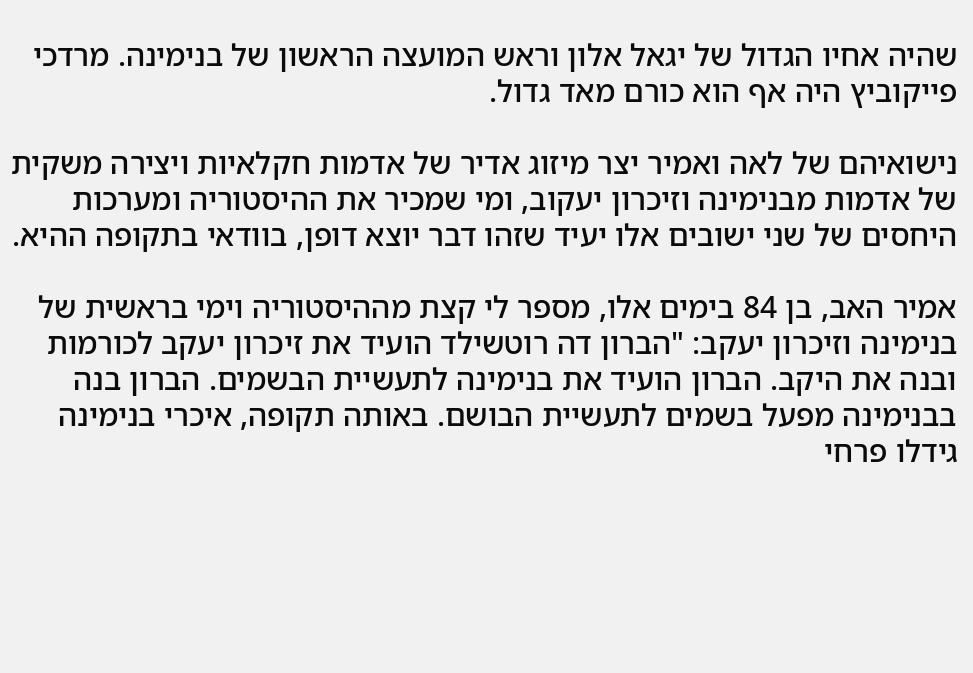שהיה אחיו הגדול של יגאל אלון וראש המועצה הראשון של בנימינה. מרדכי פייקוביץ היה אף הוא כורם מאד גדול.

נישואיהם של לאה ואמיר יצר מיזוג אדיר של אדמות חקלאיות ויצירה משקית של אדמות מבנימינה וזיכרון יעקוב, ומי שמכיר את ההיסטוריה ומערכות היחסים של שני ישובים אלו יעיד שזהו דבר יוצא דופן, בוודאי בתקופה ההיא.

אמיר האב, בן 84 בימים אלו, מספר לי קצת מההיסטוריה וימי בראשית של בנימינה וזיכרון יעקב: "הברון דה רוטשילד הועיד את זיכרון יעקב לכורמות ובנה את היקב. הברון הועיד את בנימינה לתעשיית הבשמים. הברון בנה בבנימינה מפעל בשמים לתעשיית הבושם. באותה תקופה, איכרי בנימינה גידלו פרחי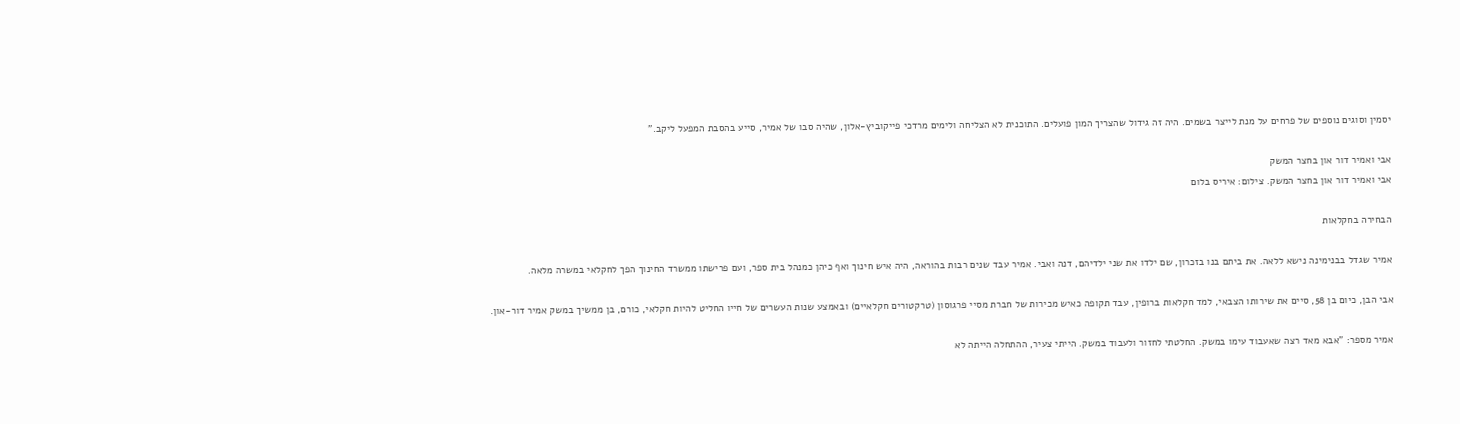יסמין וסוגים נוספים של פרחים על מנת לייצר בשמים. היה זה גידול שהצריך המון פועלים. התוכנית לא הצליחה ולימים מרדכי פייקוביץ-אלון, שהיה סבו של אמיר, סייע בהסבת המפעל ליקב."

אבי ואמיר דור און בחצר המשק
אבי ואמיר דור און בחצר המשק. צילום: איריס בלום

הבחירה בחקלאות

אמיר שגדל בבנימינה נישא ללאה. את ביתם בנו בזכרון, שם ילדו את שני ילדיהם, דנה ואבי. אמיר עבד שנים רבות בהוראה, היה איש חינוך ואף כיהן כמנהל בית ספר, ועם פרישתו ממשרד החינוך הפך לחקלאי במשרה מלאה.

אבי הבן, כיום בן 58, סיים את שירותו הצבאי, למד חקלאות ברופין, עבד תקופה כאיש מכירות של חברת מסיי פרגוסון (טרקטורים חקלאיים) ובאמצע שנות העשרים של חייו החליט להיות חקלאי, כורם, בן ממשיך במשק אמיר דור-און.

אמיר מספר: "אבא מאד רצה שאעבוד עימו במשק. החלטתי לחזור ולעבוד במשק. הייתי צעיר, ההתחלה הייתה לא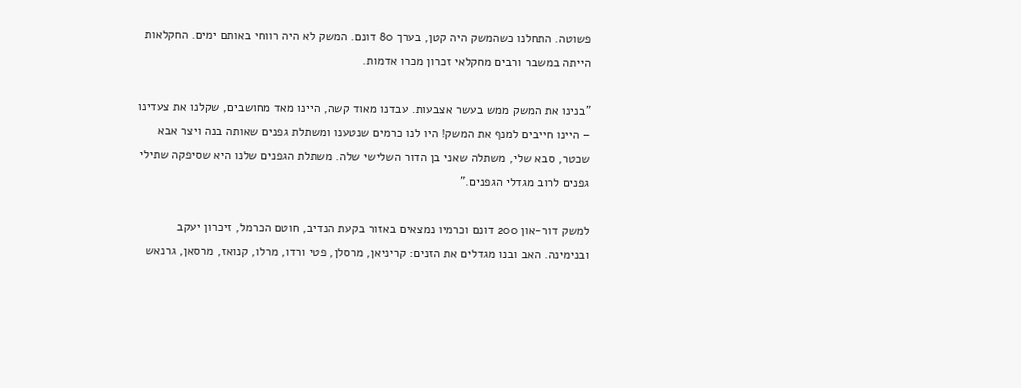פשוטה. התחלנו כשהמשק היה קטן, בערך 80 דונם. המשק לא היה רווחי באותם ימים. החקלאות הייתה במשבר ורבים מחקלאי זכרון מכרו אדמות.

"בנינו את המשק ממש בעשר אצבעות. עבדנו מאוד קשה, היינו מאד מחושבים, שקלנו את צעדינו – היינו חייבים למנף את המשק! היו לנו כרמים שנטענו ומשתלת גפנים שאותה בנה ויצר אבא שכטר, סבא שלי, משתלה שאני בן הדור השלישי שלה. משתלת הגפנים שלנו היא שסיפקה שתילי גפנים לרוב מגדלי הגפנים."

למשק דור-און 200 דונם וכרמיו נמצאים באזור בקעת הנדיב, חוטם הכרמל, זיכרון יעקב ובנימינה. האב ובנו מגדלים את הזנים: קריניאן, מרסלן, פטי ורדו, מרלו, קנואז, מרסאן, גרנאש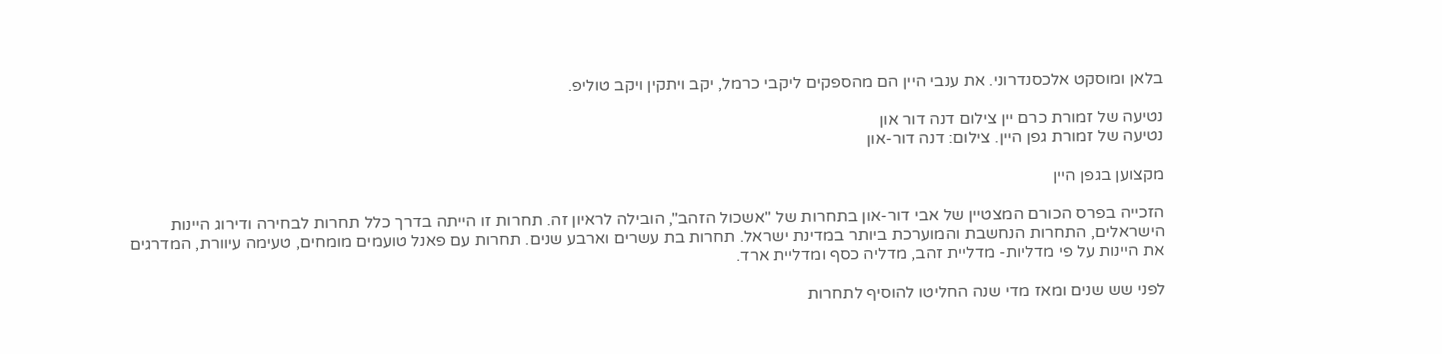בלאן ומוסקט אלכסנדרוני. את ענבי היין הם מהספקים ליקבי כרמל, יקב ויתקין ויקב טוליפ.

נטיעה של זמורת כרם יין צילום דנה דור און
נטיעה של זמורת גפן היין. צילום: דנה דור-און

מקצוען בגפן היין

הזכייה בפרס הכורם המצטיין של אבי דור-און בתחרות של "אשכול הזהב", הובילה לראיון זה. תחרות זו הייתה בדרך כלל תחרות לבחירה ודירוג היינות הישראלים, התחרות הנחשבת והמוערכת ביותר במדינת ישראל. תחרות בת עשרים וארבע שנים. תחרות עם פאנל טועמים מומחים, טעימה עיוורת, המדרגים את היינות על פי מדליות- מדליית זהב, מדליה כסף ומדליית ארד.

לפני שש שנים ומאז מדי שנה החליטו להוסיף לתחרות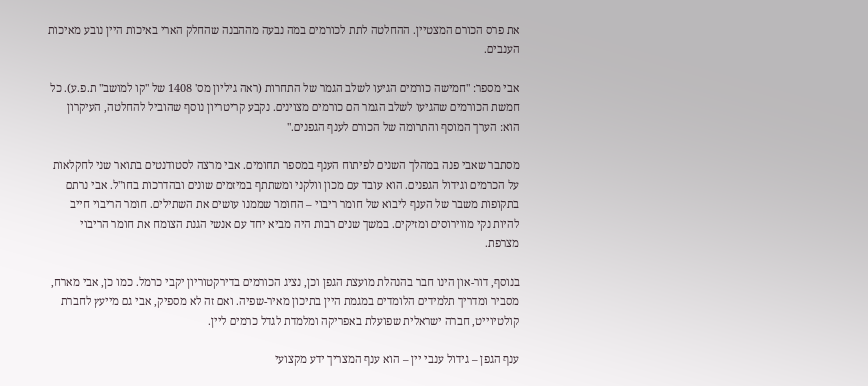את פרס הכורם המצטיין. ההחלטה לתת לכורמים במה נבעה מההבנה שהחלק הארי באיכות היין נובע מאיכות הענבים.

אבי מספר: "חמישה כורמים הגיעו לשלב הגמר של התחרות (ראה גיליון מס' 1408 של "קו למושב" ת.פ.ע). כל חמשת הכורמים שהגיעו לשלב הגמר הם כורמים מצוינים. נקבע קריטריון נוסף שהוביל להחלטה, העיקרון הוא: הערך המוסף והתרומה של הכורם לענף הגפנים."

מסתבר שאבי פנה במהלך השנים לפיתוח הענף במספר תחומים. אבי מרצה לסטודנטים בתואר שני לחקלאות על הכרמים וגידול הגפנים. הוא עובד עם מכון וולקני ומשתתף במיזמים שונים ובהדרכות בחו"ל. אבי נרתם בתקופות משבר של הענף ליבוא של חומר ריבוי – החומר שממנו עושים את השתילים. חומר הריבוי חייב להיות נקי מווירוסים ומזיקים. במשך שנים רבות היה מביא יחד עם אנשי הגנת הצומח את חומר הריבוי מצרפת.

בנוסף, דור-און הינו חבר בהנהלת מועצת הגפן וכן, נציג הכורמים בדירקטוריון יקבי כרמל. כמו כן, אבי מארח, מסביר ומדריך תלמידים הלומדים במגמת היין בתיכון מאיר-שפיה. ואם זה לא מספיק, אבי גם מייעץ לחברת קולטיוייט, חברה ישראלית שפועלת באפריקה ומלמדת לגדל כרמים ליין.

ענף הגפן – גידול ענבי יין – הוא ענף המצריך ידע מקצועי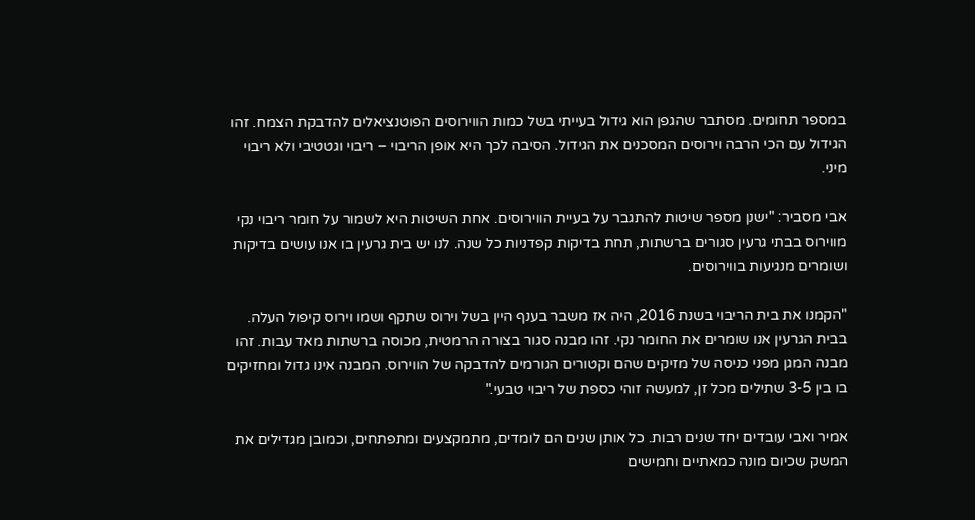במספר תחומים. מסתבר שהגפן הוא גידול בעייתי בשל כמות הווירוסים הפוטנציאלים להדבקת הצמח. זהו הגידול עם הכי הרבה וירוסים המסכנים את הגידול. הסיבה לכך היא אופן הריבוי – ריבוי וגטטיבי ולא ריבוי מיני.

אבי מסביר: "ישנן מספר שיטות להתגבר על בעיית הווירוסים. אחת השיטות היא לשמור על חומר ריבוי נקי מווירוס בבתי גרעין סגורים ברשתות, תחת בדיקות קפדניות כל שנה. לנו יש בית גרעין בו אנו עושים בדיקות ושומרים מנגיעות בווירוסים.

"הקמנו את בית הריבוי בשנת 2016, היה אז משבר בענף היין בשל וירוס שתקף ושמו וירוס קיפול העלה. בבית הגרעין אנו שומרים את החומר נקי. זהו מבנה סגור בצורה הרמטית, מכוסה ברשתות מאד עבות. זהו מבנה המגן מפני כניסה של מזיקים שהם וקטורים הגורמים להדבקה של הווירוס. המבנה אינו גדול ומחזיקים בו בין 3-5 שתילים מכל זן, למעשה זוהי כספת של ריבוי טבעי."

אמיר ואבי עובדים יחד שנים רבות. כל אותן שנים הם לומדים, מתמקצעים ומתפתחים, וכמובן מגדילים את המשק שכיום מונה כמאתיים וחמישים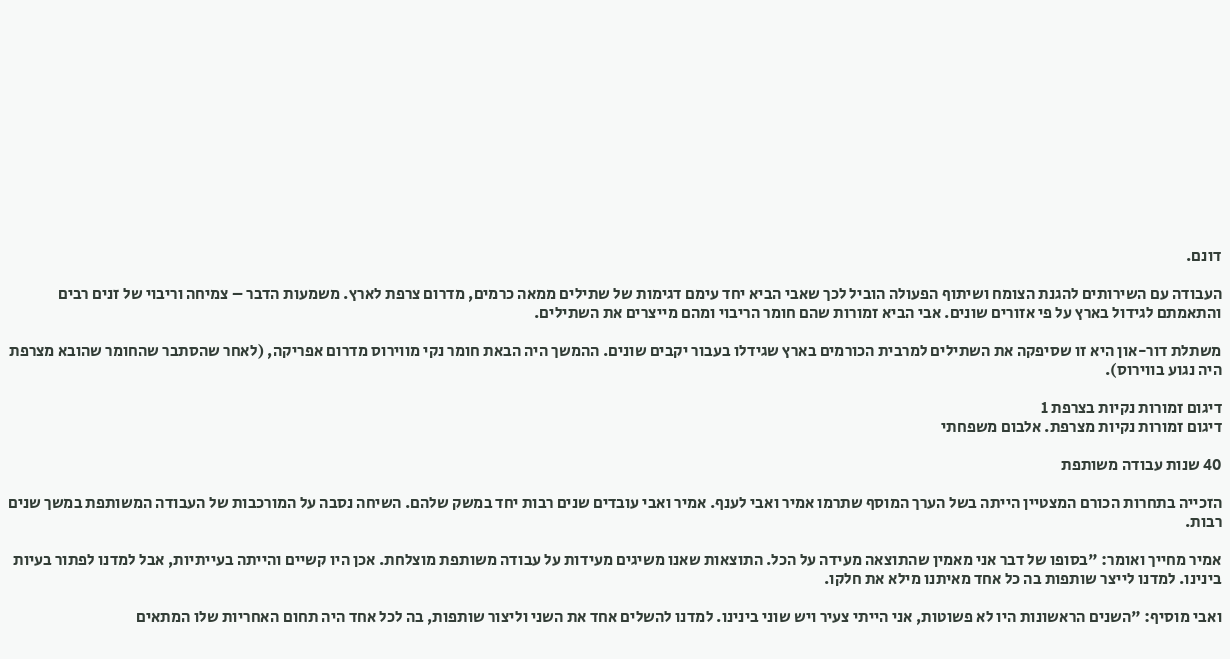דונם.

העבודה עם השירותים להגנת הצומח ושיתוף הפעולה הוביל לכך שאבי הביא יחד עימם דגימות של שתילים ממאה כרמים, מדרום צרפת לארץ. משמעות הדבר – צמיחה וריבוי של זנים רבים והתאמתם לגידול בארץ על פי אזורים שונים. אבי הביא זמורות שהם חומר הריבוי ומהם מייצרים את השתילים.

משתלת דור-און היא זו שסיפקה את השתילים למרבית הכורמים בארץ שגידלו בעבור יקבים שונים. ההמשך היה הבאת חומר נקי מווירוס מדרום אפריקה, (לאחר שהסתבר שהחומר שהובא מצרפת היה נגוע בווירוס).

דיגום זמורות נקיות בצרפת 1
דיגום זמורות נקיות מצרפת. אלבום משפחתי

40 שנות עבודה משותפת

הזכייה בתחרות הכורם המצטיין הייתה בשל הערך המוסף שתרמו אמיר ואבי לענף. אמיר ואבי עובדים שנים רבות יחד במשק שלהם. השיחה נסבה על המורכבות של העבודה המשותפת במשך שנים רבות.

אמיר מחייך ואומר: "בסופו של דבר אני מאמין שהתוצאה מעידה על הכל. התוצאות שאנו משיגים מעידות על עבודה משותפת מוצלחת. אכן היו קשיים והייתה בעייתיות, אבל למדנו לפתור בעיות בינינו. למדנו לייצר שותפות בה כל אחד מאיתנו מילא את חלקו.

ואבי מוסיף: "השנים הראשונות היו לא פשוטות, אני הייתי צעיר ויש שוני בינינו. למדנו להשלים אחד את השני וליצור שותפות, בה לכל אחד היה תחום האחריות שלו המתאים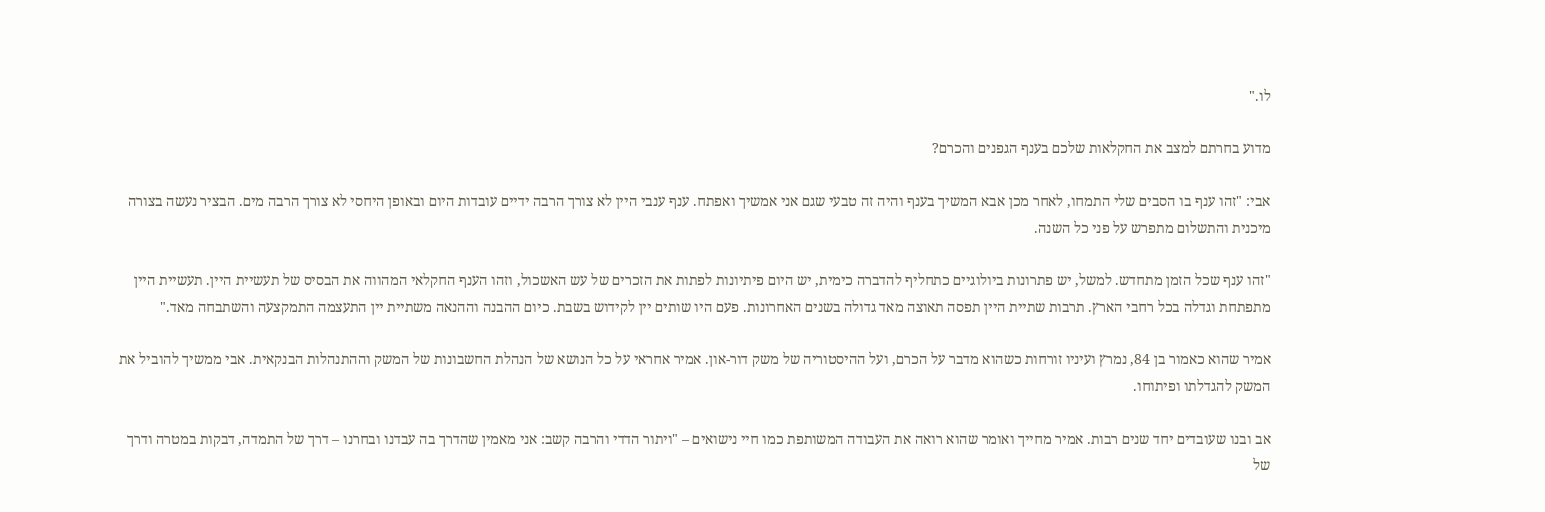לו."

מדוע בחרתם למצב את החקלאות שלכם בענף הגפנים והכרם?

אבי: "זהו ענף בו הסבים שלי התמחו, לאחר מכן אבא המשיך בענף והיה זה טבעי שגם אני אמשיך ואפתח. ענף ענבי היין לא צורך הרבה ידיים עובדות היום ובאופן היחסי לא צורך הרבה מים. הבציר נעשה בצורה מיכנית והתשלום מתפרש על פני כל השנה.

"זהו ענף שכל הזמן מתחדש. למשל, יש פתרונות ביולוגיים כתחליף להדברה כימית, יש היום פיתיונות לפתות את הזכרים של עש האשכול, וזהו הענף החקלאי המהווה את הבסיס של תעשיית היין. תעשיית היין מתפתחת וגדלה בכל רחבי הארץ. תרבות שתיית היין תפסה תאוצה מאד גדולה בשנים האחרונות. פעם היו שותים יין לקידוש בשבת. כיום ההבנה וההנאה משתיית יין התעצמה התמקצעה והשתבחה מאד."

אמיר שהוא כאמור בן 84, נמרץ ועיניו זורחות כשהוא מדבר על הכרם, ועל ההיסטוריה של משק דור-און. אמיר אחראי על כל הנושא של הנהלת החשבונות של המשק וההתנהלות הבנקאית. אבי ממשיך להוביל את המשק להגדלתו ופיתוחו.

אב ובנו שעובדים יחד שנים רבות. אמיר מחייך ואומר שהוא רואה את העבודה המשותפת כמו חיי נישואים – "ויתור הדדי והרבה קשב: אני מאמין שהדרך בה עבדנו ובחרנו – דרך של התמדה, דבקות במטרה ודרך של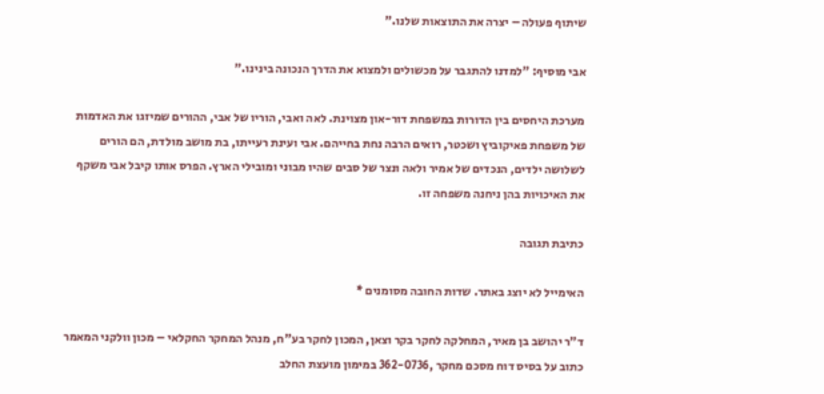שיתוף פעולה – יצרה את התוצאות שלנו."

אבי מוסיף: "למדנו להתגבר על מכשולים ולמצוא את הדרך הנכונה בינינו."

מערכת היחסים בין הדורות במשפחת דור-און מצוינת. לאה ואבי, הוריו של אבי, ההורים שמיזגו את האדמות של משפחת פאיקוביץ ושכטר, רואים הרבה נחת בחייהם. אבי ועינת רעייתו, בת מושב מולדת, הם הורים לשלושה ילדים, הנכדים של אמיר ולאה ונצר של סבים שהיו מבוני ומובילי הארץ. הפרס אותו קיבל אבי משקף את האיכויות בהן ניחנה משפחה זו.

כתיבת תגובה

האימייל לא יוצג באתר. שדות החובה מסומנים *

ד"ר יהושב בן מאיר, המחלקה לחקר בקר וצאן, המכון לחקר בע"ח, מנהל המחקר החקלאי – מכון וולקני המאמר כתוב על בסיס דוח מסכם מחקר ,362-0736 במימון מועצת החלב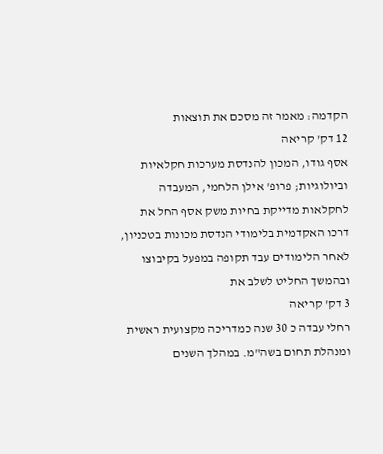הקדמה: מאמר זה מסכם את תוצאות
12 דק' קריאה
אסף גודו, המכון להנדסת מערכות חקלאיות וביולוגיות; פרופ' אילן הלחמי, המעבדה לחקלאות מדייקת בחיות משק אסף החל את דרכו האקדמית בלימודי הנדסת מכונות בטכניון, לאחר הלימודים עבד תקופה במפעל בקיבוצו ובהמשך החליט לשלב את
3 דק' קריאה
רחלי עבדה כ 30 שנה כמדריכה מקצועית ראשית ומנהלת תחום בשה"מ. במהלך השנים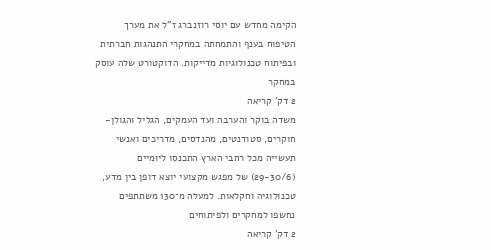הקימה מחדש עם יוסי רוזנברג ז"ל את מערך הטיפוח בענף והתמחתה במחקרי התנהגות חברתית ובפיתוח טכנולוגיות מדייקות. הדוקטורט שלה עוסק במחקר
2 דק' קריאה
משדה בוקר והערבה ועד העמקים, הגליל והגולן- חוקרים, סטודנטים, מהנדסים, מדריכים ואנשי תעשייה מכל רחבי הארץ התכנסו ליומיים (29-30/6) של מפגש מקצועי יוצא דופן בין מדע, טכנולוגיה וחקלאות. למעלה מ־130 משתתפים נחשפו למחקרים ולפיתוחים
2 דק' קריאה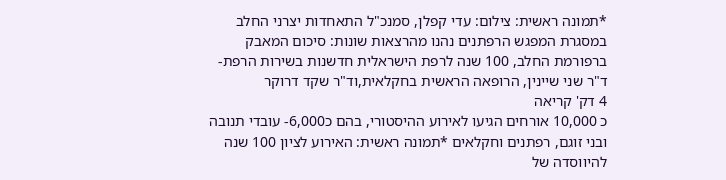*תמונה ראשית: צילום: עדי קפלן, סמנכ"ל התאחדות יצרני החלב במסגרת המפגש הרפתנים נהנו מהרצאות שונות: סיכום המאבק ברפורמת החלב, 100 שנה לרפת הישראלית חדשנות בשירות הרפת- ד"ר שני שיינין, הרופאה הראשית בחקלאית,וד"ר שקד דרוקר
4 דק' קריאה
כ 10,000 אורחים הגיעו לאירוע ההיסטורי, בהם כ6,000- עובדי תנובה ובני זוגם, רפתנים וחקלאים *תמונה ראשית: האירוע לציון 100 שנה להיווסדה של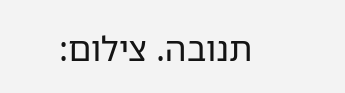תנובה. צילום: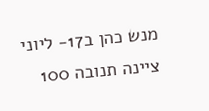מנש כהן ב17- ליוני ציינה תנובה 100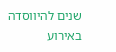שנים להיווסדה באירוע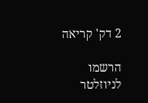2 דק' קריאה

הרשמו לניוזלטר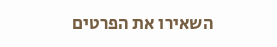השאירו את הפרטים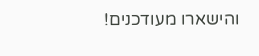והישארו מעודכנים!